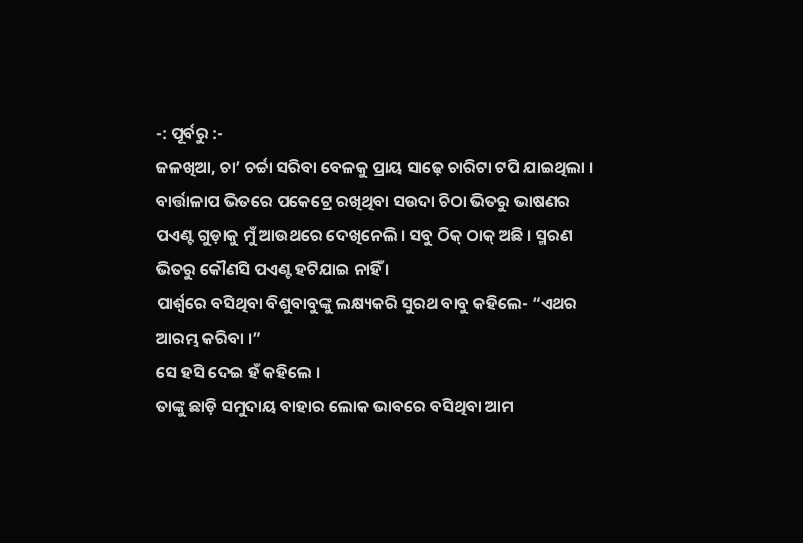-: ପୂର୍ବରୁ :-
ଜଳଖିଆ, ଚା’ ଚର୍ଚ୍ଚା ସରିବା ବେଳକୁ ପ୍ରାୟ ସାଢ଼େ ଚାରିଟା ଟପି ଯାଇଥିଲା । ବାର୍ତ୍ତାଳାପ ଭିତରେ ପକେଟ୍ରେ ରଖିଥିବା ସଉଦା ଚିଠା ଭିତରୁ ଭାଷଣର ପଏଣ୍ଟ ଗୁଡ଼ାକୁ ମୁଁ ଆଉଥରେ ଦେଖିନେଲି । ସବୁ ଠିକ୍ ଠାକ୍ ଅଛି । ସ୍ମରଣ ଭିତରୁ କୌଣସି ପଏଣ୍ଟ ହଟିଯାଇ ନାହିଁ ।
ପାର୍ଶ୍ୱରେ ବସିଥିବା ବିଶୁବାବୁଙ୍କୁ ଲକ୍ଷ୍ୟକରି ସୁରଥ ବାବୁ କହିଲେ- “ଏଥର ଆରମ୍ଭ କରିବା ।”
ସେ ହସି ଦେଇ ହଁ କହିଲେ ।
ତାଙ୍କୁ ଛାଡ଼ି ସମୁଦାୟ ବାହାର ଲୋକ ଭାବରେ ବସିଥିବା ଆମ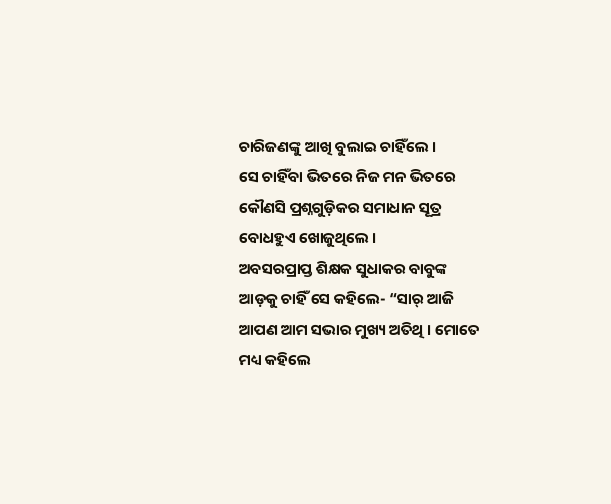ଚାରିଜଣଙ୍କୁ ଆଖି ବୁଲାଇ ଚାହିଁଲେ ।
ସେ ଚାହିଁବା ଭିତରେ ନିଜ ମନ ଭିତରେ କୌଣସି ପ୍ରଶ୍ନଗୁଡ଼ିକର ସମାଧାନ ସୂତ୍ର ବୋଧହୁଏ ଖୋଜୁଥିଲେ ।
ଅବସରପ୍ରାପ୍ତ ଶିକ୍ଷକ ସୁଧାକର ବାବୁଙ୍କ ଆଡ଼କୁ ଚାହିଁ ସେ କହିଲେ- “ସାର୍ ଆଜି ଆପଣ ଆମ ସଭାର ମୁଖ୍ୟ ଅତିଥି । ମୋତେ ମଧ୍ୟ କହିଲେ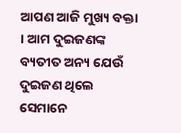ଆପଣ ଆଜି ମୁଖ୍ୟ ବକ୍ତା । ଆମ ଦୁଇଜଣଙ୍କ ବ୍ୟତୀତ ଅନ୍ୟ ଯେଉଁ ଦୁଇଜଣ ଥିଲେ ସେମାନେ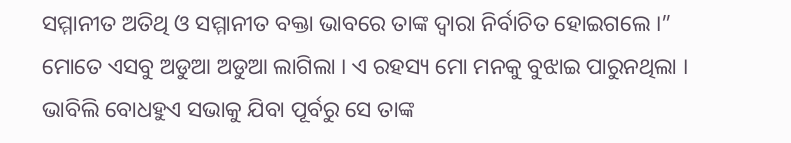ସମ୍ମାନୀତ ଅତିଥି ଓ ସମ୍ମାନୀତ ବକ୍ତା ଭାବରେ ତାଙ୍କ ଦ୍ୱାରା ନିର୍ବାଚିତ ହୋଇଗଲେ ।”
ମୋତେ ଏସବୁ ଅଡୁଆ ଅଡୁଆ ଲାଗିଲା । ଏ ରହସ୍ୟ ମୋ ମନକୁ ବୁଝାଇ ପାରୁନଥିଲା । ଭାବିଲି ବୋଧହୁଏ ସଭାକୁ ଯିବା ପୂର୍ବରୁ ସେ ତାଙ୍କ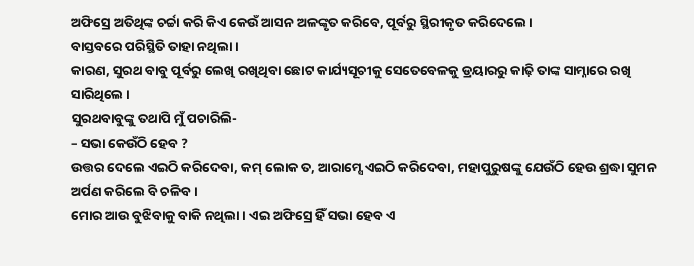ଅଫିସ୍ରେ ଅତିଥିଙ୍କ ଚର୍ଚ୍ଚା କରି କିଏ କେଉଁ ଆସନ ଅଳଙ୍କୃତ କରିବେ, ପୂର୍ବରୁ ସ୍ଥିରୀକୃତ କରିଦେଲେ ।
ବାସ୍ତବରେ ପରିସ୍ଥିତି ତାହା ନଥିଲା ।
କାରଣ, ସୁରଥ ବାବୁ ପୂର୍ବରୁ ଲେଖି ରଖିଥିବା ଛୋଟ କାର୍ଯ୍ୟସୂଚୀକୁ ସେତେବେଳକୁ ଡ୍ରୟାରରୁ କାଢ଼ି ତାଙ୍କ ସାମ୍ନାରେ ରଖି ସାରିଥିଲେ ।
ସୁରଥବାବୁଙ୍କୁ ତଥାପି ମୁଁ ପଚାରିଲି-
– ସଭା କେଉଁଠି ହେବ ?
ଉତ୍ତର ଦେଲେ ଏଇଠି କରିଦେବା, କମ୍ ଲୋକ ତ, ଆରାମ୍ସେ ଏଇଠି କରିଦେବା, ମହାପୁରୁଷଙ୍କୁ ଯେଉଁଠି ହେଉ ଶ୍ରଦ୍ଧା ସୁମନ ଅର୍ପଣ କରିଲେ ବି ଚଳିବ ।
ମୋର ଆଉ ବୁଝିବାକୁ ବାକି ନଥିଲା । ଏଇ ଅଫିସ୍ରେ ହିଁ ସଭା ହେବ ଏ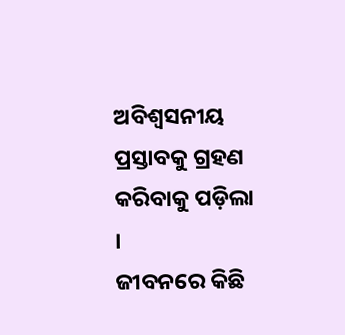ଅବିଶ୍ୱସନୀୟ ପ୍ରସ୍ତାବକୁ ଗ୍ରହଣ କରିବାକୁ ପଡ଼ିଲା ।
ଜୀବନରେ କିଛି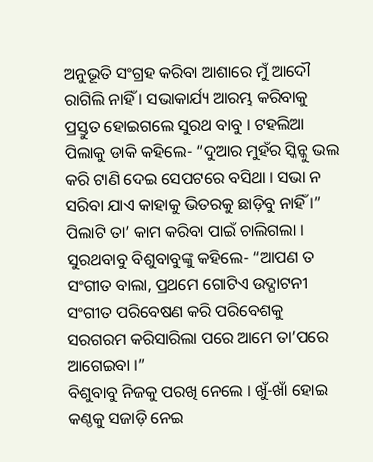ଅନୁଭୂତି ସଂଗ୍ରହ କରିବା ଆଶାରେ ମୁଁ ଆଦୌ ରାଗିଲି ନାହିଁ । ସଭାକାର୍ଯ୍ୟ ଆରମ୍ଭ କରିବାକୁ ପ୍ରସ୍ତୁତ ହୋଇଗଲେ ସୁରଥ ବାବୁ । ଟହଲିଆ ପିଲାକୁ ଡାକି କହିଲେ- “ଦୁଆର ମୁହଁର ସ୍କିନ୍କୁ ଭଲ କରି ଟାଣି ଦେଇ ସେପଟରେ ବସିଥା । ସଭା ନ ସରିବା ଯାଏ କାହାକୁ ଭିତରକୁ ଛାଡ଼ିବୁ ନାହିଁ ।”
ପିଲାଟି ତା’ କାମ କରିବା ପାଇଁ ଚାଲିଗଲା । ସୁରଥବାବୁ ବିଶୁବାବୁଙ୍କୁ କହିଲେ- “ଆପଣ ତ ସଂଗୀତ ବାଲା, ପ୍ରଥମେ ଗୋଟିଏ ଉଦ୍ଘାଟନୀ ସଂଗୀତ ପରିବେଷଣ କରି ପରିବେଶକୁ ସରଗରମ କରିସାରିଲା ପରେ ଆମେ ତା’ପରେ ଆଗେଇବା ।”
ବିଶୁବାବୁ ନିଜକୁ ପରଖି ନେଲେ । ଖୁଁ-ଖାଁ ହୋଇ କଣ୍ଠକୁ ସଜାଡ଼ି ନେଇ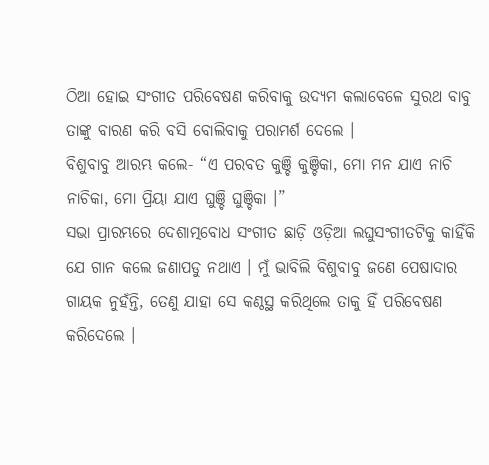ଠିଆ ହୋଇ ସଂଗୀତ ପରିବେଷଣ କରିବାକୁ ଉଦ୍ୟମ କଲାବେଳେ ସୁରଥ ବାବୁ ତାଙ୍କୁ ବାରଣ କରି ବସି ବୋଲିବାକୁ ପରାମର୍ଶ ଦେଲେ ।
ବିଶୁବାବୁ ଆରମ୍ଭ କଲେ- “ଏ ପରବତ କୁଞ୍ଚି କୁଞ୍ଚିକା, ମୋ ମନ ଯାଏ ନାଚି ନାଚିକା, ମୋ ପ୍ରିୟା ଯାଏ ଘୁଞ୍ଚି ଘୁଞ୍ଚିକା ।”
ସଭା ପ୍ରାରମ୍ଭରେ ଦେଶାତ୍ମବୋଧ ସଂଗୀତ ଛାଡ଼ି ଓଡ଼ିଆ ଲଘୁସଂଗୀତଟିକୁ କାହିଁକି ଯେ ଗାନ କଲେ ଜଣାପଡୁ ନଥାଏ । ମୁଁ ଭାବିଲି ବିଶୁବାବୁ ଜଣେ ପେଷାଦାର ଗାୟକ ନୁହଁନ୍ତି, ତେଣୁ ଯାହା ସେ କଣ୍ଠସ୍ଥ କରିଥିଲେ ତାକୁ ହିଁ ପରିବେଷଣ କରିଦେଲେ ।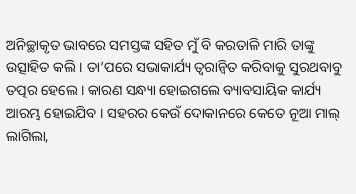ଅନିଚ୍ଛାକୃତ ଭାବରେ ସମସ୍ତଙ୍କ ସହିତ ମୁଁ ବି କରତାଳି ମାରି ତାଙ୍କୁ ଉତ୍ସାହିତ କଲି । ତା’ପରେ ସଭାକାର୍ଯ୍ୟ ତ୍ୱରାନ୍ୱିତ କରିବାକୁ ସୁରଥବାବୁ ତତ୍ପର ହେଲେ । କାରଣ ସନ୍ଧ୍ୟା ହୋଇଗଲେ ବ୍ୟାବସାୟିକ କାର୍ଯ୍ୟ ଆରମ୍ଭ ହୋଇଯିବ । ସହରର କେଉଁ ଦୋକାନରେ କେତେ ନୂଆ ମାଲ୍ ଲାଗିଲା,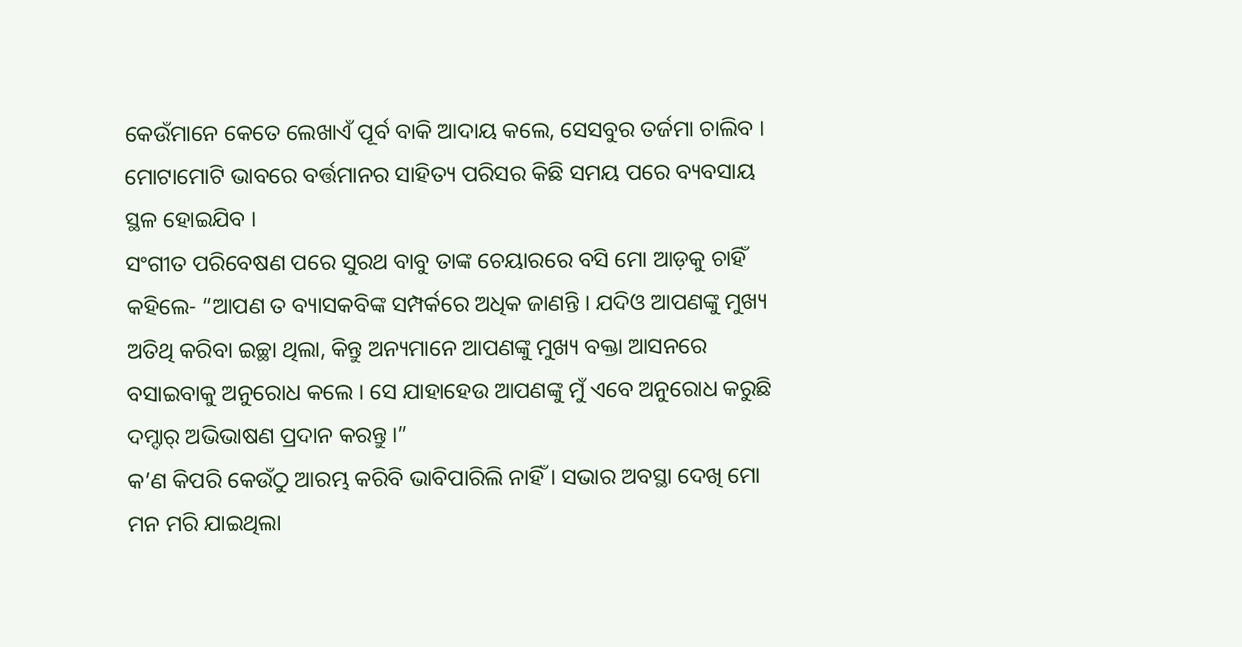କେଉଁମାନେ କେତେ ଲେଖାଏଁ ପୂର୍ବ ବାକି ଆଦାୟ କଲେ, ସେସବୁର ତର୍ଜମା ଚାଲିବ । ମୋଟାମୋଟି ଭାବରେ ବର୍ତ୍ତମାନର ସାହିତ୍ୟ ପରିସର କିଛି ସମୟ ପରେ ବ୍ୟବସାୟ ସ୍ଥଳ ହୋଇଯିବ ।
ସଂଗୀତ ପରିବେଷଣ ପରେ ସୁରଥ ବାବୁ ତାଙ୍କ ଚେୟାରରେ ବସି ମୋ ଆଡ଼କୁ ଚାହିଁ କହିଲେ- “ଆପଣ ତ ବ୍ୟାସକବିଙ୍କ ସମ୍ପର୍କରେ ଅଧିକ ଜାଣନ୍ତି । ଯଦିଓ ଆପଣଙ୍କୁ ମୁଖ୍ୟ ଅତିଥି କରିବା ଇଚ୍ଛା ଥିଲା, କିନ୍ତୁ ଅନ୍ୟମାନେ ଆପଣଙ୍କୁ ମୁଖ୍ୟ ବକ୍ତା ଆସନରେ ବସାଇବାକୁ ଅନୁରୋଧ କଲେ । ସେ ଯାହାହେଉ ଆପଣଙ୍କୁ ମୁଁ ଏବେ ଅନୁରୋଧ କରୁଛି ଦମ୍ଦାର୍ ଅଭିଭାଷଣ ପ୍ରଦାନ କରନ୍ତୁ ।”
କ’ଣ କିପରି କେଉଁଠୁ ଆରମ୍ଭ କରିବି ଭାବିପାରିଲି ନାହିଁ । ସଭାର ଅବସ୍ଥା ଦେଖି ମୋ ମନ ମରି ଯାଇଥିଲା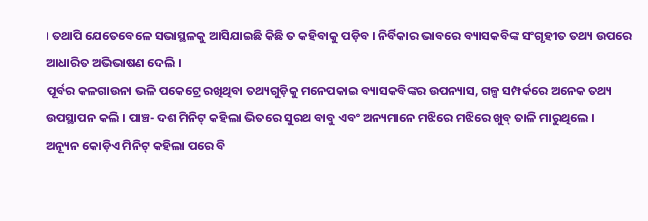। ତଥାପି ଯେତେବେଳେ ସଭାସ୍ଥଳକୁ ଆସିଯାଇଛି କିଛି ତ କହିବାକୁ ପଡ଼ିବ । ନିର୍ବିକାର ଭାବରେ ବ୍ୟାସକବିଙ୍କ ସଂଗୃହୀତ ତଥ୍ୟ ଉପରେ ଆଧାରିତ ଅଭିଭାଷଣ ଦେଲି ।
ପୂର୍ବର କଳଗାଉନା ଭଳି ପକେଟ୍ରେ ରଖିଥିବା ତଥ୍ୟଗୁଡ଼ିକୁ ମନେପକାଇ ବ୍ୟାସକବିଙ୍କର ଉପନ୍ୟାସ, ଗଳ୍ପ ସମ୍ପର୍କରେ ଅନେକ ତଥ୍ୟ ଉପସ୍ଥାପନ କଲି । ପାଞ୍ଚ- ଦଶ ମିନିଟ୍ କହିଲା ଭିତରେ ସୁରଥ ବାବୁ ଏବଂ ଅନ୍ୟମାନେ ମଝିରେ ମଝିରେ ଖୁବ୍ ତାଳି ମାରୁଥିଲେ ।
ଅନ୍ୟୂନ କୋଡ଼ିଏ ମିନିଟ୍ କହିଲା ପରେ ବି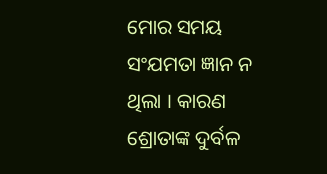ମୋର ସମୟ ସଂଯମତା ଜ୍ଞାନ ନ ଥିଲା । କାରଣ ଶ୍ରୋତାଙ୍କ ଦୁର୍ବଳ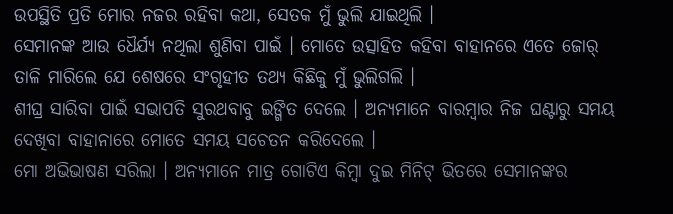ଉପସ୍ଥିତି ପ୍ରତି ମୋର ନଜର ରହିବା କଥା, ସେତକ ମୁଁ ଭୁଲି ଯାଇଥିଲି ।
ସେମାନଙ୍କ ଆଉ ଧୈର୍ଯ୍ୟ ନଥିଲା ଶୁଣିବା ପାଇଁ । ମୋତେ ଉତ୍ସାହିତ କହିବା ବାହାନରେ ଏତେ ଜୋର୍ ତାଳି ମାରିଲେ ଯେ ଶେଷରେ ସଂଗୃହୀତ ତଥ୍ୟ କିଛିକୁ ମୁଁ ଭୁଲିଗଲି ।
ଶୀଘ୍ର ସାରିବା ପାଇଁ ସଭାପତି ସୁରଥବାବୁ ଇଙ୍ଗିତ ଦେଲେ । ଅନ୍ୟମାନେ ବାରମ୍ୱାର ନିଜ ଘଣ୍ଟାରୁ ସମୟ ଦେଖିବା ବାହାନାରେ ମୋତେ ସମୟ ସଚେତନ କରିଦେଲେ ।
ମୋ ଅଭିଭାଷଣ ସରିଲା । ଅନ୍ୟମାନେ ମାତ୍ର ଗୋଟିଏ କିମ୍ୱା ଦୁଇ ମିନିଟ୍ ଭିତରେ ସେମାନଙ୍କର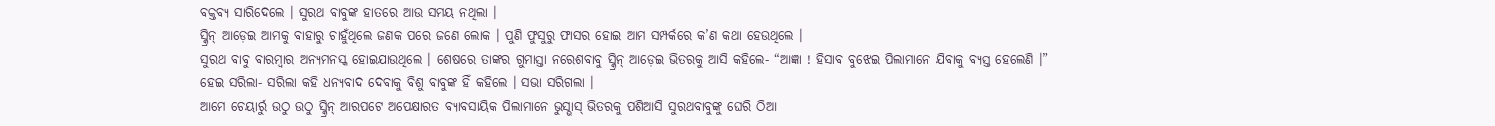ବକ୍ତବ୍ୟ ସାରିଦେଲେ । ସୁରଥ ବାବୁଙ୍କ ହାତରେ ଆଉ ସମୟ ନଥିଲା ।
ସ୍କ୍ରିନ୍ ଆଡ଼େଇ ଆମକୁ ବାହାରୁ ଚାହୁଁଥିଲେ ଜଣକ ପରେ ଜଣେ ଲୋକ । ପୁଣି ଫୁସୁରୁ ଫାସର ହୋଇ ଆମ ସମ୍ପର୍କରେ କ’ଣ କଥା ହେଉଥିଲେ ।
ସୁରଥ ବାବୁ ବାରମ୍ୱାର ଅନ୍ୟମନସ୍କ ହୋଇଯାଉଥିଲେ । ଶେଷରେ ତାଙ୍କର ଗୁମାସ୍ତା ନରେଶବାବୁ ସ୍କ୍ରିନ୍ ଆଡ଼େଇ ଭିତରକୁ ଆସି କହିଲେ- “ଆଜ୍ଞା ! ହିସାବ ବୁଝେଇ ପିଲାମାନେ ଯିବାକୁ ବ୍ୟସ୍ତ ହେଲେଣି ।”
ହେଇ ସରିଲା- ସରିଲା କହି ଧନ୍ୟବାଦ ଦେବାକୁ ବିଶୁ ବାବୁଙ୍କ ହିଁ କହିଲେ । ସଭା ସରିଗଲା ।
ଆମେ ଚେୟାର୍ରୁ ଉଠୁ ଉଠୁ ସ୍କ୍ରିନ୍ ଆରପଟେ ଅପେକ୍ଷାରତ ବ୍ୟାବସାୟିକ ପିଲାମାନେ ଭୁସ୍ଭାସ୍ ଭିତରକୁ ପଶିଆସି ସୁରଥବାବୁଙ୍କୁ ଘେରି ଠିଆ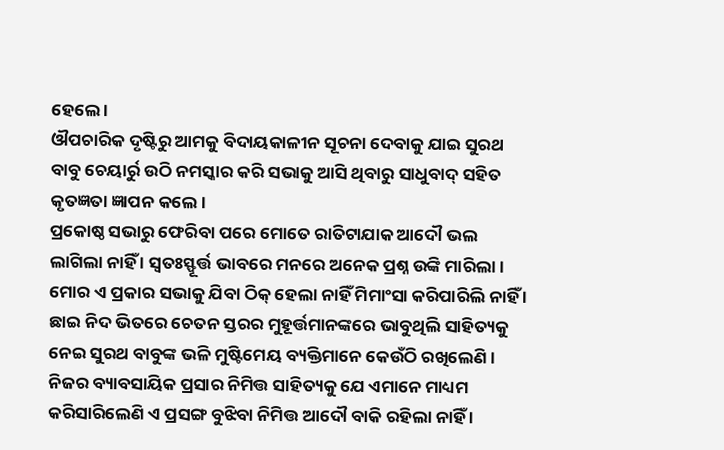ହେଲେ ।
ଔପଚାରିକ ଦୃଷ୍ଟିରୁ ଆମକୁ ବିଦାୟକାଳୀନ ସୂଚନା ଦେବାକୁ ଯାଇ ସୁରଥ ବାବୁ ଚେୟାର୍ରୁ ଉଠି ନମସ୍କାର କରି ସଭାକୁ ଆସି ଥିବାରୁ ସାଧୁବାଦ୍ ସହିତ କୃତଜ୍ଞତା ଜ୍ଞାପନ କଲେ ।
ପ୍ରକୋଷ୍ଠ ସଭାରୁ ଫେରିବା ପରେ ମୋତେ ରାତିଟାଯାକ ଆଦୌ ଭଲ ଲାଗିଲା ନାହିଁ । ସ୍ୱତଃସ୍ଫୂର୍ତ୍ତ ଭାବରେ ମନରେ ଅନେକ ପ୍ରଶ୍ନ ଉଙ୍କି ମାରିଲା । ମୋର ଏ ପ୍ରକାର ସଭାକୁ ଯିବା ଠିକ୍ ହେଲା ନାହିଁ ମିମାଂସା କରିପାରିଲି ନାହିଁ । ଛାଇ ନିଦ ଭିତରେ ଚେତନ ସ୍ତରର ମୁହୂର୍ତ୍ତମାନଙ୍କରେ ଭାବୁଥିଲି ସାହିତ୍ୟକୁ ନେଇ ସୁରଥ ବାବୁଙ୍କ ଭଳି ମୁଷ୍ଟିମେୟ ବ୍ୟକ୍ତିମାନେ କେଉଁଠି ରଖିଲେଣି । ନିଜର ବ୍ୟାବସାୟିକ ପ୍ରସାର ନିମିତ୍ତ ସାହିତ୍ୟକୁ ଯେ ଏମାନେ ମାଧ୍ୟମ କରିସାରିଲେଣି ଏ ପ୍ରସଙ୍ଗ ବୁଝିବା ନିମିତ୍ତ ଆଦୌ ବାକି ରହିଲା ନାହିଁ ।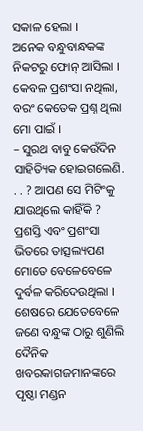ସକାଳ ହେଲା ।
ଅନେକ ବନ୍ଧୁବାନ୍ଧକଙ୍କ ନିକଟରୁ ଫୋନ୍ ଆସିଲା । କେବଳ ପ୍ରଶଂସା ନଥିଲା, ବରଂ କେତେକ ପ୍ରଶ୍ନ ଥିଲା ମୋ ପାଇଁ ।
– ସୁରଥ ବାବୁ କେଉଁଦିନ ସାହିତ୍ୟିକ ହୋଇଗଲେଣି. . . ? ଆପଣ ସେ ମିଟିଂକୁ ଯାଉଥିଲେ କାହିଁକି ?
ପ୍ରଶସ୍ତି ଏବଂ ପ୍ରଶଂସା ଭିତରେ ତାତ୍ସଲ୍ୟପଣ ମୋତେ ବେଳେବେଳେ ଦୁର୍ବଳ କରିଦେଉଥିଲା ।
ଶେଷରେ ଯେତେବେଳେ ଜଣେ ବନ୍ଧୁଙ୍କ ଠାରୁ ଶୁଣିଲି ଦୈନିକ ଖବରକାଗଜମାନଙ୍କରେ ପୃଷ୍ଠା ମଣ୍ଡନ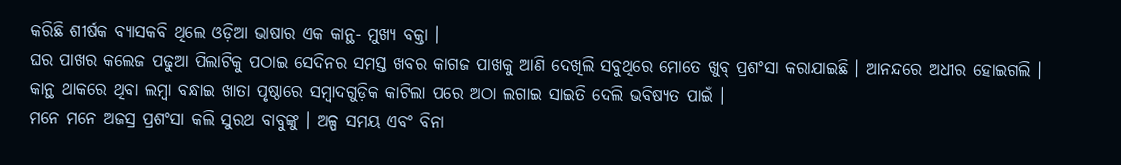କରିଛି ଶୀର୍ଷକ ବ୍ୟାସକବି ଥିଲେ ଓଡ଼ିଆ ଭାଷାର ଏକ କାନ୍ଥ- ମୁଖ୍ୟ ବକ୍ତା ।
ଘର ପାଖର କଲେଜ ପଢୁଆ ପିଲାଟିକୁ ପଠାଇ ସେଦିନର ସମସ୍ତ ଖବର କାଗଜ ପାଖକୁ ଆଣି ଦେଖିଲି ସବୁଥିରେ ମୋତେ ଖୁବ୍ ପ୍ରଶଂସା କରାଯାଇଛି । ଆନନ୍ଦରେ ଅଧୀର ହୋଇଗଲି ।
କାନ୍ଥ ଥାକରେ ଥିବା ଲମ୍ୱା ବନ୍ଧାଇ ଖାତା ପୃଷ୍ଠାରେ ସମ୍ୱାଦଗୁଡ଼ିକ କାଟିଲା ପରେ ଅଠା ଲଗାଇ ସାଇତି ଦେଲି ଭବିଷ୍ୟତ ପାଇଁ ।
ମନେ ମନେ ଅଜସ୍ର ପ୍ରଶଂସା କଲି ସୁରଥ ବାବୁଙ୍କୁ । ଅଳ୍ପ ସମୟ ଏବଂ ବିନା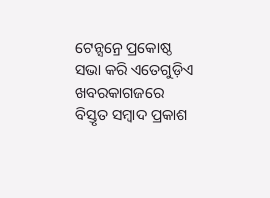ଟେନ୍ସନ୍ରେ ପ୍ରକୋଷ୍ଠ ସଭା କରି ଏତେଗୁଡ଼ିଏ ଖବରକାଗଜରେ ବିସ୍ତୃତ ସମ୍ୱାଦ ପ୍ରକାଶ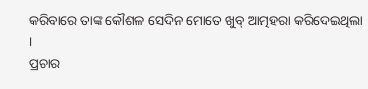କରିବାରେ ତାଙ୍କ କୌଶଳ ସେଦିନ ମୋତେ ଖୁବ୍ ଆତ୍ମହରା କରିଦେଇଥିଲା ।
ପ୍ରଚାର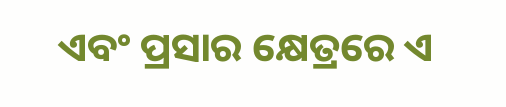ଏବଂ ପ୍ରସାର କ୍ଷେତ୍ରରେ ଏ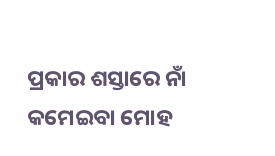ପ୍ରକାର ଶସ୍ତାରେ ନାଁ କମେଇବା ମୋହ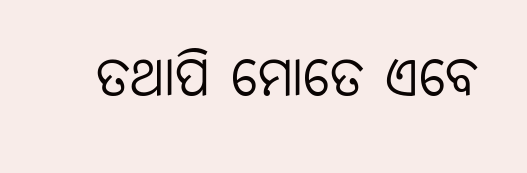ତଥାପି ମୋତେ ଏବେ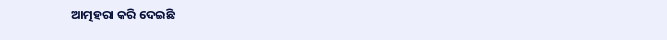ଆତ୍ମହରା କରି ଦେଇଛି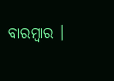ବାରମ୍ୱାର ।